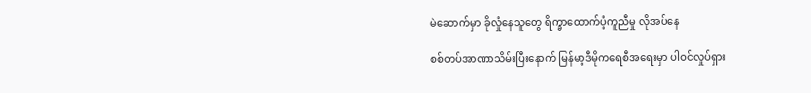မဲဆောက်မှာ ခိုလှုံနေသူတွေ ရိက္ခာထောက်ပံ့ကူညီမှု လိုအပ်နေ

စစ်တပ်အာဏာသိမ်းပြီးနောက် မြန်မာ့ဒီမိုကရေစီအရေးမှာ ပါဝင်လှုပ်ရှား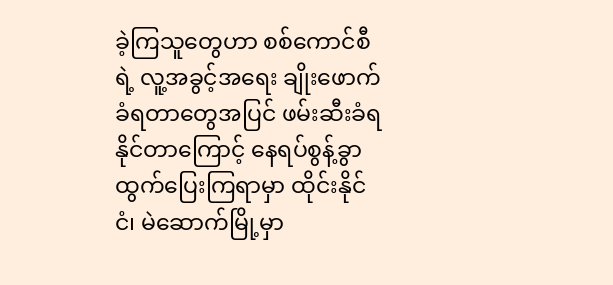ခဲ့ကြသူတွေဟာ စစ်ကောင်စီရဲ့ လူ့အခွင့်အရေး ချိုးဖောက်ခံရတာတွေအပြင် ဖမ်းဆီးခံရနိုင်တာကြောင့် နေရပ်စွန့်ခွာထွက်ပြေးကြရာမှာ ထိုင်းနိုင်ငံ၊ မဲဆောက်မြို့မှာ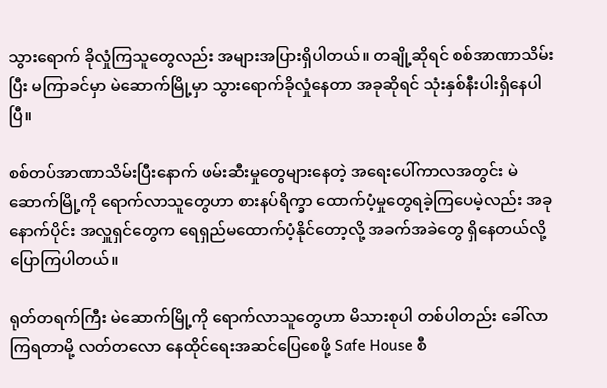သွားရောက် ခိုလှုံကြသူတွေလည်း အများအပြားရှိပါတယ်။ တချို့ဆိုရင် စစ်အာဏာသိမ်းပြီး မကြာခင်မှာ မဲဆောက်မြို့မှာ သွားရောက်ခိုလှုံနေတာ အခုဆိုရင် သုံးနှစ်နီးပါးရှိနေပါပြီ။

စစ်တပ်အာဏာသိမ်းပြီးနောက် ဖမ်းဆီးမှုတွေများနေတဲ့ အရေးပေါ်ကာလအတွင်း မဲဆောက်မြို့ကို ရောက်လာသူတွေဟာ စားနပ်ရိက္ခာ ထောက်ပံ့မှုတွေရခဲ့ကြပေမဲ့လည်း အခုနောက်ပိုင်း အလှူရှင်တွေက ရေရှည်မထောက်ပံ့နိုင်တော့လို့ အခက်အခဲတွေ ရှိနေတယ်လို့ ပြောကြပါတယ်။

ရုတ်တရက်ကြီး မဲဆောက်မြို့ကို ရောက်လာသူတွေဟာ မိသားစုပါ တစ်ပါတည်း ခေါ်လာကြရတာမို့ လတ်တလော နေထိုင်ရေးအဆင်ပြေစေဖို့ Safe House စီ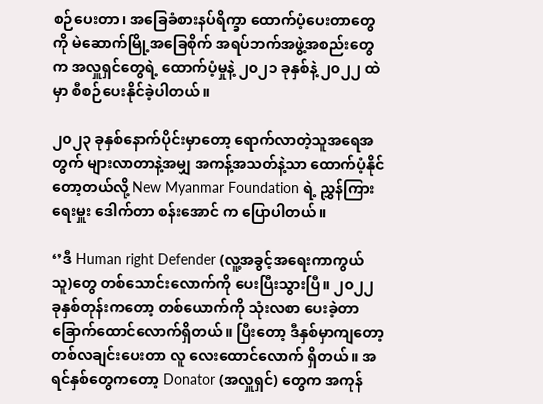စဉ်ပေးတာ၊ အခြေခံစားနပ်ရိက္ခာ ထောက်ပံ့ပေးတာတွေကို မဲဆောက်မြို့အခြေစိုက် အရပ်ဘက်အဖွဲ့အစည်းတွေက အလှူရှင်တွေရဲ့ ထောက်ပံ့မှုနဲ့ ၂၀၂၁ ခုနှစ်နဲ့ ၂၀၂၂ ထဲမှာ စီစဉ်ပေးနိုင်ခဲ့ပါတယ်။

၂၀၂၃ ခုနှစ်နောက်ပိုင်းမှာတော့ ရောက်လာတဲ့သူအရေအတွက် များလာတာနဲ့အမျှ အကန့်အသတ်နဲ့သာ ထောက်ပံ့နိုင်တော့တယ်လို့ New Myanmar Foundation ရဲ့ ညွှန်ကြားရေးမှူး ဒေါက်တာ စန်းအောင် က ပြောပါတယ်။

‘’ဒီ Human right Defender (လူ့အခွင့်အရေးကာကွယ်သူ)တွေ တစ်သောင်းလောက်ကို ပေးပြီးသွားပြီ။ ၂၀၂၂ ခုနှစ်တုန်းကတော့ တစ်ယောက်ကို သုံးလစာ ပေးခဲ့တာ ခြောက်ထောင်လောက်ရှိတယ်။ ပြီးတော့ ဒီနှစ်မှာကျတော့ တစ်လချင်းပေးတာ လူ လေးထောင်လောက် ရှိတယ်။ အရင်နှစ်တွေကတော့ Donator (အလှူရှင်) တွေက အကုန်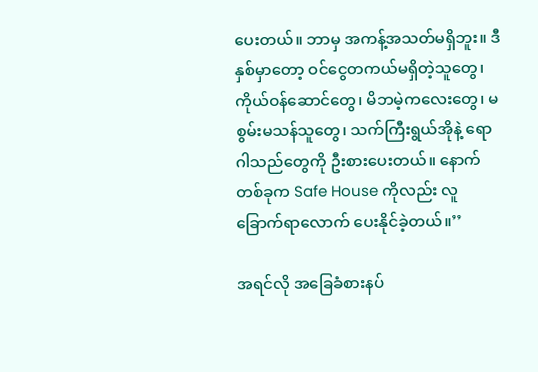ပေးတယ်။ ဘာမှ အကန့်အသတ်မရှိဘူး။ ဒီနှစ်မှာတော့ ဝင်ငွေတကယ်မရှိတဲ့သူတွေ၊ ကိုယ်ဝန်ဆောင်တွေ၊ မိဘမဲ့ကလေးတွေ၊ မစွမ်းမသန်သူတွေ၊ သက်ကြီးရွယ်အိုနဲ့ ရောဂါသည်တွေကို ဦးစားပေးတယ်။ နောက်တစ်ခုက Safe House ကိုလည်း လူ ခြောက်ရာလောက် ပေးနိုင်ခဲ့တယ်။’’

အရင်လို အခြေခံစားနပ်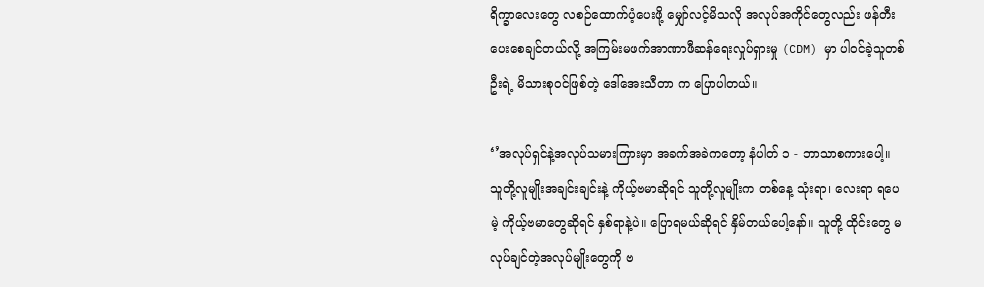ရိက္ခာလေးတွေ လစဉ်ထောက်ပံ့ပေးဖို့ မျှော်လင့်မိသလို အလုပ်အကိုင်တွေလည်း ဖန်တီးပေးစေချင်တယ်လို့ အကြမ်းမဖက်အာဏာဖီဆန်ရေးလှုပ်ရှားမှု (CDM) မှာ ပါဝင်ခဲ့သူတစ်ဦးရဲ့ မိသားစုဝင်ဖြစ်တဲ့ ဒေါ်အေးသီတာ က ပြောပါတယ်။

‘’အလုပ်ရှင်နဲ့အလုပ်သမားကြားမှာ အခက်အခဲကတော့ နံပါတ် ၁ - ဘာသာစကားပေါ့။ သူတို့လူမျိုးအချင်းချင်းနဲ့ ကိုယ့်ဗမာဆိုရင် သူတို့လူမျိုးက တစ်နေ့ သုံးရာ၊ လေးရာ ရပေမဲ့ ကိုယ့်ဗမာတွေဆိုရင် နှစ်ရာနဲ့ပဲ။ ပြောရမယ်ဆိုရင် နှိမ်တယ်ပေါ့နော်။ သူတို့ ထိုင်းတွေ မလုပ်ချင်တဲ့အလုပ်မျိုးတွေကို ဗ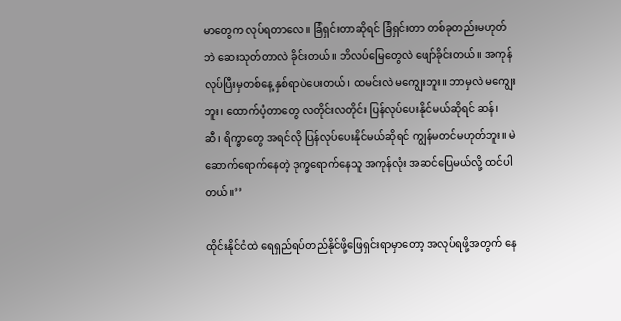မာတွေက လုပ်ရတာလေ။ ခြံရှင်းတာဆိုရင် ခြံရှင်းတာ တစ်ခုတည်းမဟုတ်ဘဲ ဆေးသုတ်တာလဲ ခိုင်းတယ်။ ဘိလပ်မြေတွေလဲ ဖျော်ခိုင်းတယ်။ အကုန်လုပ်ပြီးမှတစ်နေ့ နှစ်ရာပဲပေးတယ်၊ ထမင်းလဲ မကျွေးဘူး။ ဘာမှလဲ မကျွေးဘူး၊ ထောက်ပံ့တာတွေ လတိုင်းလတိုင်း ပြန်လုပ်ပေးနိုင်မယ်ဆိုရင် ဆန်၊ ဆီ၊ ရိက္ခာတွေ အရင်လို ပြန်လုပ်ပေးနိုင်မယ်ဆိုရင် ကျွန်မတင်မဟုတ်ဘူး။ မဲဆောက်ရောက်နေတဲ့ ဒုက္ခရောက်နေသူ အကုန်လုံး အဆင်ပြေမယ်လို့ ထင်ပါတယ်။’’

ထိုင်းနိုင်ငံထဲ ရေရှည်ရပ်တည်နိုင်ဖို့ဖြေရှင်းရာမှာတော့ အလုပ်ရဖို့အတွက် နေ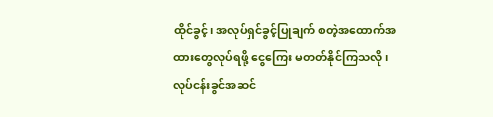ထိုင်ခွင့်၊ အလုပ်ရှင်ခွင့်ပြုချက် စတဲ့အထောက်အထားတွေလုပ်ရဖို့ ငွေကြေး မတတ်နိုင်ကြသလို၊ လုပ်ငန်းခွင်အဆင်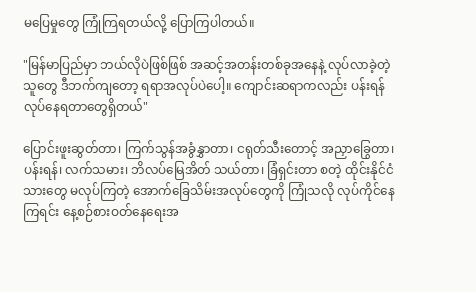မပြေမှုတွေ ကြုံကြရတယ်လို့ ပြောကြပါတယ်။

"မြန်မာပြည်မှာ ဘယ်လိုပဲဖြစ်ဖြစ် အဆင့်အတန်းတစ်ခုအနေနဲ့ လုပ်လာခဲ့တဲ့သူတွေ ဒီဘက်ကျတော့ ရရာအလုပ်ပဲပေါ့။ ကျောင်းဆရာကလည်း ပန်းရန်လုပ်နေရတာတွေရှိတယ်"

ပြောင်းဖူးဆွတ်တာ၊ ကြက်သွန်အခွံနွှာတာ၊ ငရုတ်သီးတောင့် အညှာခြွေတာ၊ ပန်းရန်၊ လက်သမား၊ ဘိလပ်မြေအိတ် သယ်တာ၊ ခြံရှင်းတာ စတဲ့ ထိုင်းနိုင်ငံသားတွေ မလုပ်ကြတဲ့ အောက်ခြေသိမ်းအလုပ်တွေကို ကြုံသလို လုပ်ကိုင်နေကြရင်း နေ့စဉ်စားဝတ်နေရေးအ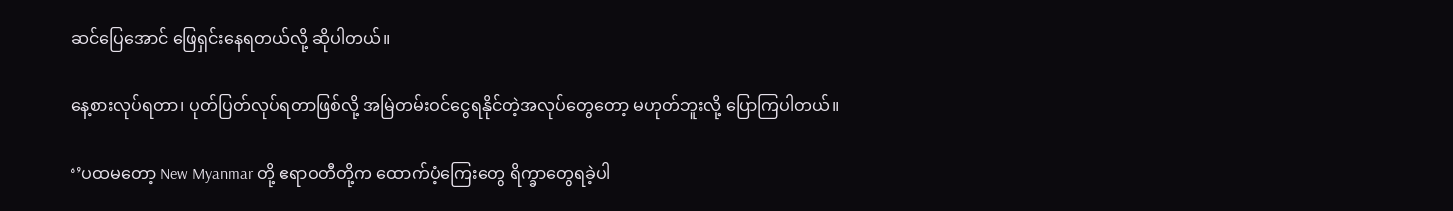ဆင်ပြေအောင် ဖြေရှင်းနေရတယ်လို့ ဆိုပါတယ်။

နေ့စားလုပ်ရတာ၊ ပုတ်ပြတ်လုပ်ရတာဖြစ်လို့ အမြဲတမ်းဝင်ငွေရနိုင်တဲ့အလုပ်တွေတော့ မဟုတ်ဘူးလို့ ပြောကြပါတယ်။

‘’ပထမတော့ New Myanmar တို့ ဧရာဝတီတို့က ထောက်ပံ့ကြေးတွေ ရိက္ခာတွေရခဲ့ပါ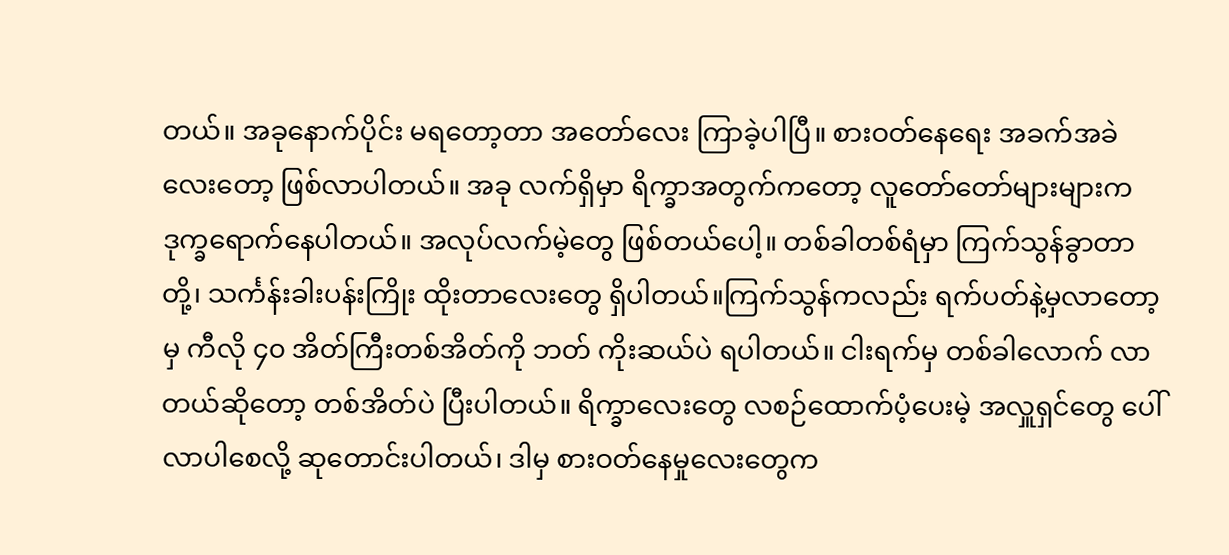တယ်။ အခုနောက်ပိုင်း မရတော့တာ အတော်လေး ကြာခဲ့ပါပြီ။ စားဝတ်နေရေး အခက်အခဲလေးတော့ ဖြစ်လာပါတယ်။ အခု လက်ရှိမှာ ရိက္ခာအတွက်ကတော့ လူတော်တော်များများက ဒုက္ခရောက်နေပါတယ်။ အလုပ်လက်မဲ့တွေ ဖြစ်တယ်ပေါ့။ တစ်ခါတစ်ရံမှာ ကြက်သွန်ခွာတာတို့၊ သင်္ကန်းခါးပန်းကြိုး ထိုးတာလေးတွေ ရှိပါတယ်။ကြက်သွန်ကလည်း ရက်ပတ်နဲ့မှလာတော့မှ ကီလို ၄၀ အိတ်ကြီးတစ်အိတ်ကို ဘတ် ကိုးဆယ်ပဲ ရပါတယ်။ ငါးရက်မှ တစ်ခါလောက် လာတယ်ဆိုတော့ တစ်အိတ်ပဲ ပြီးပါတယ်။ ရိက္ခာလေးတွေ လစဉ်ထောက်ပံ့ပေးမဲ့ အလှူရှင်တွေ ပေါ်လာပါစေလို့ ဆုတောင်းပါတယ်၊ ဒါမှ စားဝတ်နေမှုလေးတွေက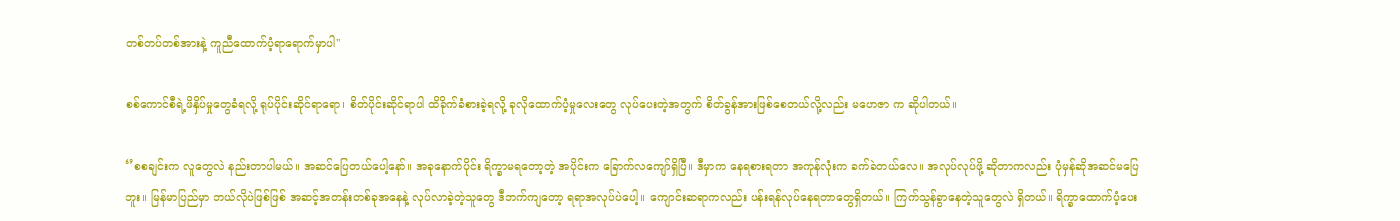တစ်တပ်တစ်အားနဲ့ ကူညီထောက်ပံ့ရာရောက်မှာပါ"

စစ်ကောင်စီရဲ့ဖိနှိပ်မှုတွေခံရလို့ ရုပ်ပိုင်းဆိုင်ရာရော၊ စိတ်ပိုင်းဆိုင်ရာပါ ထိခိုက်ခံစားခဲ့ရလို့ ခုလိုထောက်ပံ့မှုလေးတွေ လုပ်ပေးတဲ့အတွက် စိတ်ခွန်အားဖြစ်စေတယ်လို့လည်း မဟေဇာ က ဆိုပါတယ်။

‘’စစချင်းက လူတွေလဲ နည်းတာပါမယ်။ အဆင်ပြေတယ်ပေါ့နော်။ အခုနောက်ပိုင်း ရိက္ခာမရတော့တဲ့ အပိုင်းက ခြောက်လကျော်ရှိပြီ။ ဒီမှာက နေရစားရတာ အကုန်လုံးက ခက်ခဲတယ်လေ။ အလုပ်လုပ်ဖို့ ဆိုတာကလည်း ပုံမှန်ဆိုအဆင်မပြေဘူး။ မြန်မာပြည်မှာ ဘယ်လိုပဲဖြစ်ဖြစ် အဆင့်အတန်းတစ်ခုအနေနဲ့ လုပ်လာခဲ့တဲ့သူတွေ ဒီဘက်ကျတော့ ရရာအလုပ်ပဲပေါ့။ ကျောင်းဆရာကလည်း ပန်းရန်လုပ်နေရတာတွေရှိတယ်။ ကြက်သွန်ခွာနေတဲ့သူတွေလဲ ရှိတယ်။ ရိက္ခာထောက်ပံ့ပေး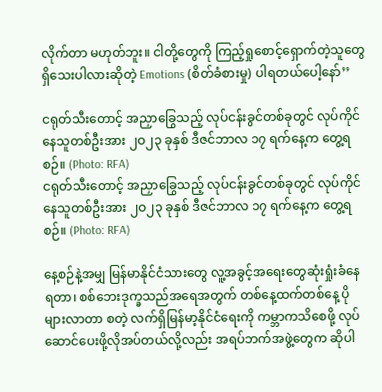လိုက်တာ မဟုတ်ဘူး။ ငါတို့တွေကို ကြည့်ရှုစောင့်ရှောက်တဲ့သူတွေရှိသေးပါလားဆိုတဲ့ Emotions (စိတ်ခံစားမှု) ပါရတယ်ပေါ့နော်’’

ငရုတ်သီးတောင့် အညှာခြွေသည့် လုပ်ငန်းခွင်တစ်ခုတွင် လုပ်ကိုင်နေသူတစ်ဦးအား ၂ဝ၂၃ ခုနှစ် ဒီဇင်ဘာလ ၁၇ ရက်နေ့က တွေ့ရစဉ်။ (Photo: RFA)
ငရုတ်သီးတောင့် အညှာခြွေသည့် လုပ်ငန်းခွင်တစ်ခုတွင် လုပ်ကိုင်နေသူတစ်ဦးအား ၂ဝ၂၃ ခုနှစ် ဒီဇင်ဘာလ ၁၇ ရက်နေ့က တွေ့ရစဉ်။ (Photo: RFA)

နေ့စဉ်နဲ့အမျှ မြန်မာနိုင်ငံသားတွေ လူ့အခွင့်အရေးတွေဆုံးရှုံးခံနေရတာ၊ စစ်ဘေးဒုက္ခသည်အရေအတွက် တစ်နေ့ထက်တစ်နေ့ ပိုများလာတာ စတဲ့ လက်ရှိမြန်မာ့နိုင်ငံရေးကို ကမ္ဘာကသိစေဖို့ လုပ်ဆောင်ပေးဖို့လိုအပ်တယ်လို့လည်း အရပ်ဘက်အဖွဲ့တွေက ဆိုပါ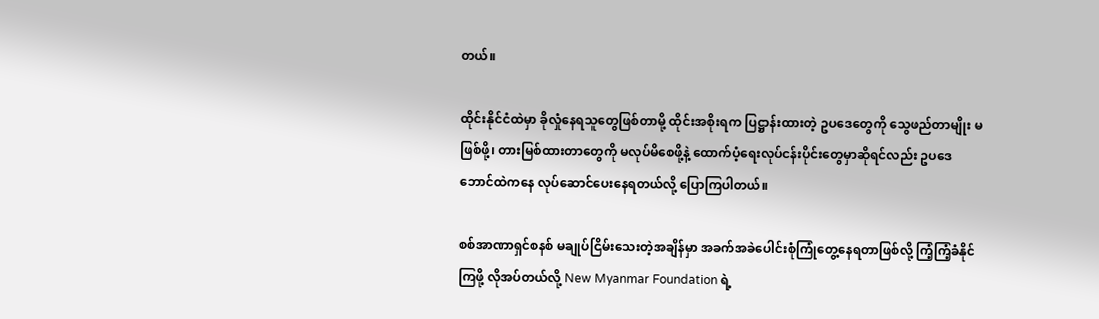တယ်။

ထိုင်းနိုင်ငံထဲမှာ ခိုလှုံနေရသူတွေဖြစ်တာမို့ ထိုင်းအစိုးရက ပြဋ္ဌာန်းထားတဲ့ ဥပဒေတွေကို သွေဖည်တာမျိုး မဖြစ်ဖို့၊ တားမြစ်ထားတာတွေကို မလုပ်မိစေဖို့နဲ့ ထောက်ပံ့ရေးလုပ်ငန်းပိုင်းတွေမှာဆိုရင်လည်း ဥပဒေဘောင်ထဲကနေ လုပ်ဆောင်ပေးနေရတယ်လို့ ပြောကြပါတယ်။

စစ်အာဏာရှင်စနစ် မချုပ်ငြိမ်းသေးတဲ့အချိန်မှာ အခက်အခဲပေါင်းစုံကြုံတွေ့နေရတာဖြစ်လို့ ကြံ့ကြံ့ခံနိုင်ကြဖို့ လိုအပ်တယ်လို့ New Myanmar Foundation ရဲ့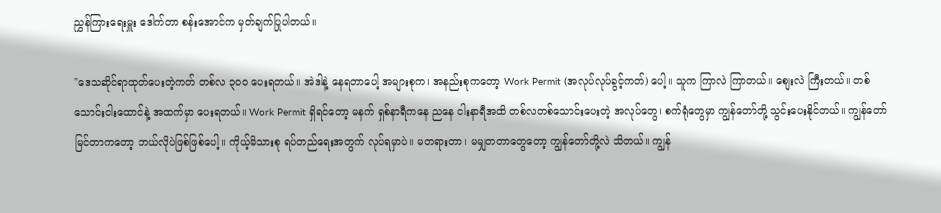ညွှန်ကြားရေးမှူး ဒေါက်တာ စန်းအောင်က မှတ်ချက်ပြုပါတယ်။

"ဒေသဆိုင်ရာထုတ်ပေးတဲ့ကတ် တစ်လ ၃၀၀ ပေးရတယ်။ အဲဒါနဲ့ နေရတာပေါ့ အများစုက၊ အနည်းစုကတော့ Work Permit (အလုပ်လုပ်ခွင့်ကတ်) ပေါ့။ သူက ကြာလဲ ကြာတယ်။ စျေးလဲ ကြီးတယ်။ တစ်သောင်းငါးထောင်နဲ့ အထက်မှာ ပေးရတယ်။ Work Permit ရှိရင်တော့ မနက် ရှစ်နာရီကနေ ညနေ ငါးနာရီအထိ တစ်လတစ်သောင်းပေးတဲ့ အလုပ်တွေ၊ စက်ရုံတွေမှာ ကျွန်တော်တို့ သွင်းပေးနိုင်တယ်။ ကျွန်တော်မြင်တာကတော့ ဘယ်လိုပဲဖြစ်ဖြစ်ပေါ့။ ကိုယ့်မိသားစု ရပ်တည်ရေးအတွက် လုပ်ရမှာပဲ။ မတရားတာ၊ မမျှတတာတွေတော့ ကျွန်တော်တို့လဲ သိတယ်။ ကျွန်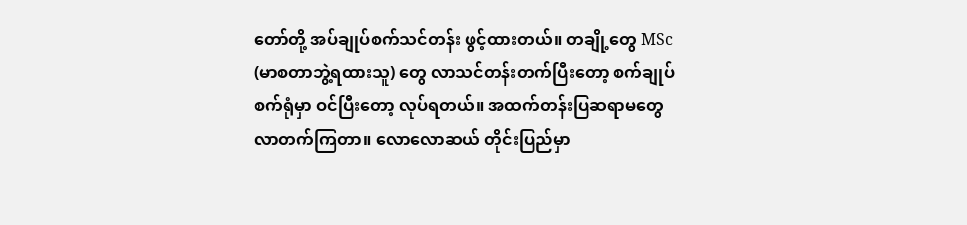တော်တို့ အပ်ချုပ်စက်သင်တန်း ဖွင့်ထားတယ်။ တချို့တွေ MSc (မာစတာဘွဲ့ရထားသူ) တွေ လာသင်တန်းတက်ပြီးတော့ စက်ချုပ်စက်ရုံမှာ ဝင်ပြီးတော့ လုပ်ရတယ်။ အထက်တန်းပြဆရာမတွေ လာတက်ကြတာ။ လောလောဆယ် တိုင်းပြည်မှာ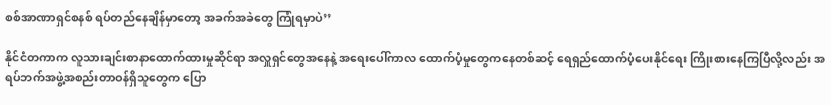စစ်အာဏာရှင်စနစ် ရပ်တည်နေချိန်မှာတော့ အခက်အခဲတွေ ကြုံရမှာပဲ’’

နိုင်ငံတကာက လူသားချင်းစာနာထောက်ထားမှုဆိုင်ရာ အလှူရှင်တွေအနေနဲ့ အရေးပေါ်ကာလ ထောက်ပံ့မှုတွေကနေတစ်ဆင့် ရေရှည်ထောက်ပံ့ပေးနိုင်ရေး ကြိုးစားနေကြပြီလို့လည်း အရပ်ဘက်အဖွဲ့အစည်းတာဝန်ရှိသူတွေက ပြော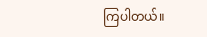ကြပါတယ်။